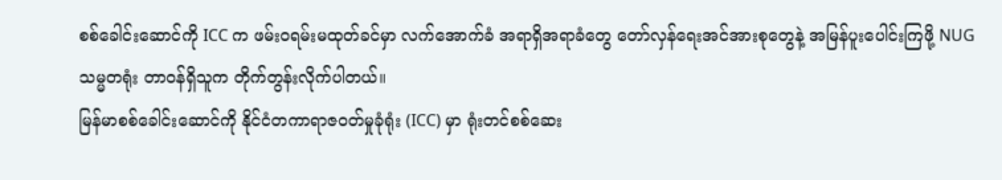စစ်ခေါင်းဆောင်ကို ICC က ဖမ်းဝရမ်းမထုတ်ခင်မှာ လက်အောက်ခံ အရာရှိအရာခံတွေ တော်လှန်ရေးအင်အားစုတွေနဲ့ အမြန်ပူးပေါင်းကြဖို့ NUG သမ္မတရုံး တာဝန်ရှိသူက တိုက်တွန်းလိုက်ပါတယ်။
မြန်မာစစ်ခေါင်းဆောင်ကို နိုင်ငံတကာရာဇဝတ်မှုခုံရုံး (ICC) မှာ ရုံးတင်စစ်ဆေး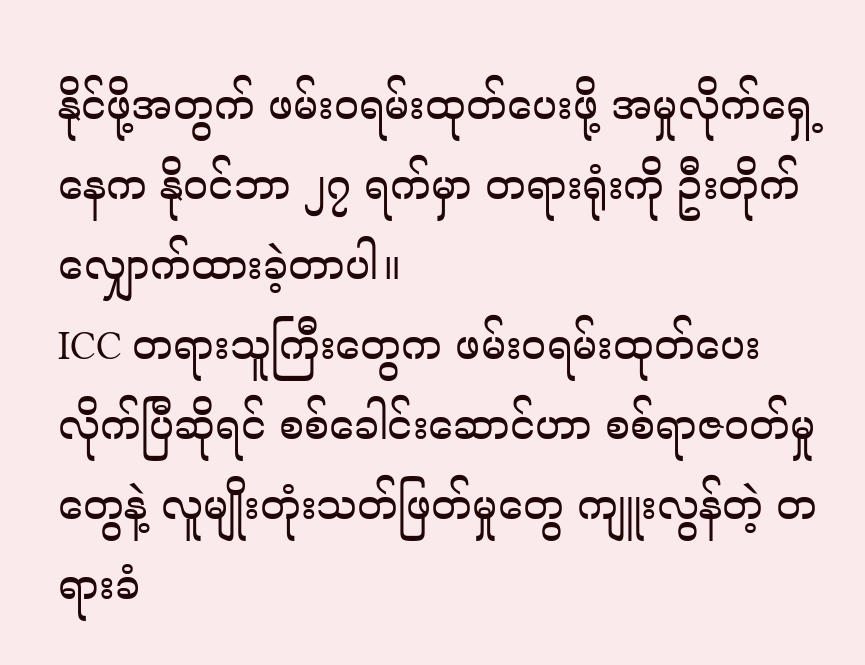နိုင်ဖို့အတွက် ဖမ်းဝရမ်းထုတ်ပေးဖို့ အမှုလိုက်ရှေ့နေက နိုဝင်ဘာ ၂၇ ရက်မှာ တရားရုံးကို ဦးတိုက်လျှောက်ထားခဲ့တာပါ။
ICC တရားသူကြီးတွေက ဖမ်းဝရမ်းထုတ်ပေးလိုက်ပြီဆိုရင် စစ်ခေါင်းဆောင်ဟာ စစ်ရာဇဝတ်မှုတွေနဲ့ လူမျိုးတုံးသတ်ဖြတ်မှုတွေ ကျူးလွန်တဲ့ တရားခံ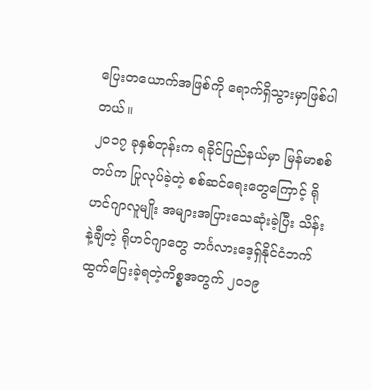ပြေးတယောက်အဖြစ်ကို ရောက်ရှိသွားမှာဖြစ်ပါတယ်။
၂၀၁၇ ခုနှစ်တုန်းက ရခိုင်ပြည်နယ်မှာ မြန်မာစစ်တပ်က ပြုလုပ်ခဲ့တဲ့ စစ်ဆင်ရေးတွေကြောင့် ရိုဟင်ဂျာလူမျိုး အများအပြားသေဆုံးခဲ့ပြီး သိန်းနဲ့ချီတဲ့ ရိုဟင်ဂျာတွေ ဘင်္ဂလားဒေ့ရှ်နိုင်ငံဘက် ထွက်ပြေးခဲ့ရတဲ့ကိစ္စအတွက် ၂၀၁၉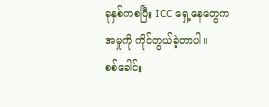ခုနှစ်ကစပြီး ICC ရှေ့နေတွေက အမှုကို ကိုင်တွယ်ခဲ့တာပါ။
စစ်ခေါင်း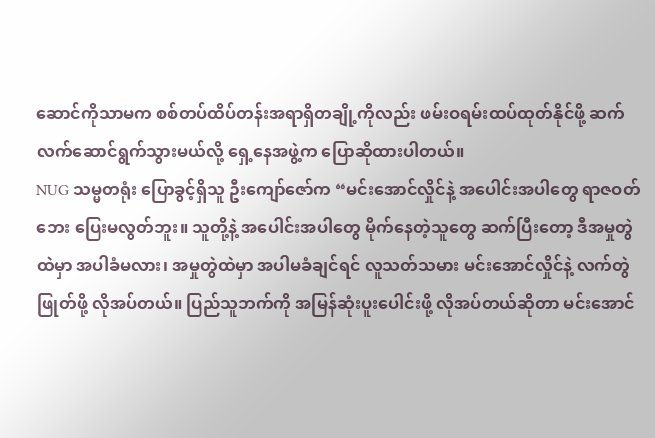ဆောင်ကိုသာမက စစ်တပ်ထိပ်တန်းအရာရှိတချို့ကိုလည်း ဖမ်းဝရမ်းထပ်ထုတ်နိုင်ဖို့ ဆက်လက်ဆောင်ရွက်သွားမယ်လို့ ရှေ့နေအဖွဲ့က ပြောဆိုထားပါတယ်။
NUG သမ္မတရုံး ပြောခွင့်ရှိသူ ဦးကျော်ဇော်က “မင်းအောင်လှိုင်နဲ့ အပေါင်းအပါတွေ ရာဇဝတ်ဘေး ပြေးမလွတ်ဘူး။ သူတို့နဲ့ အပေါင်းအပါတွေ မိုက်နေတဲ့သူတွေ ဆက်ပြီးတော့ ဒီအမှုတွဲထဲမှာ အပါခံမလား၊ အမှုတွဲထဲမှာ အပါမခံချင်ရင် လူသတ်သမား မင်းအောင်လှိုင်နဲ့ လက်တွဲဖြုတ်ဖို့ လိုအပ်တယ်။ ပြည်သူဘက်ကို အမြန်ဆုံးပူးပေါင်းဖို့ လိုအပ်တယ်ဆိုတာ မင်းအောင်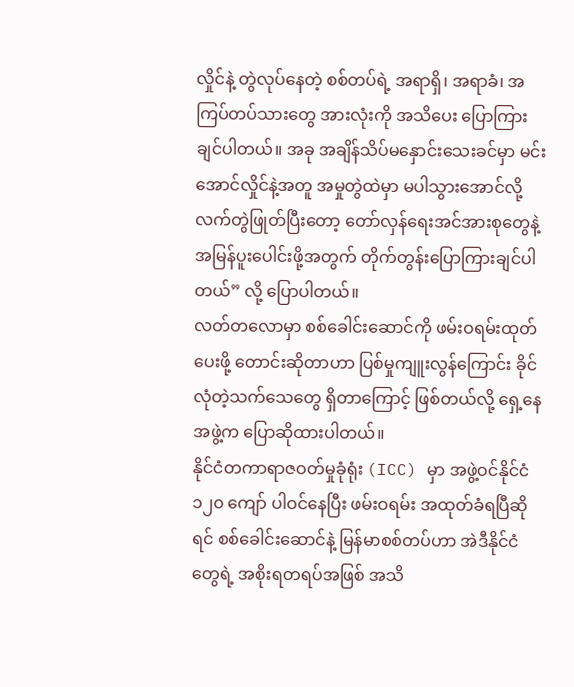လှိုင်နဲ့ တွဲလုပ်နေတဲ့ စစ်တပ်ရဲ့ အရာရှိ၊ အရာခံ၊ အကြပ်တပ်သားတွေ အားလုံးကို အသိပေး ပြောကြားချင်ပါတယ်။ အခု အချိန်သိပ်မနှောင်းသေးခင်မှာ မင်းအောင်လှိုင်နဲ့အတူ အမှုတွဲထဲမှာ မပါသွားအောင်လို့ လက်တွဲဖြုတ်ပြီးတော့ တော်လှန်ရေးအင်အားစုတွေနဲ့ အမြန်ပူးပေါင်းဖို့အတွက် တိုက်တွန်းပြောကြားချင်ပါတယ်” လို့ ပြောပါတယ်။
လတ်တလောမှာ စစ်ခေါင်းဆောင်ကို ဖမ်းဝရမ်းထုတ်ပေးဖို့ တောင်းဆိုတာဟာ ပြစ်မှုကျူးလွန်ကြောင်း ခိုင်လုံတဲ့သက်သေတွေ ရှိတာကြောင့် ဖြစ်တယ်လို့ ရှေ့နေအဖွဲ့က ပြောဆိုထားပါတယ်။
နိုင်ငံတကာရာဇဝတ်မှုခုံရုံး (ICC) မှာ အဖွဲ့ဝင်နိုင်ငံ ၁၂၀ ကျော် ပါဝင်နေပြီး ဖမ်းဝရမ်း အထုတ်ခံရပြီဆိုရင် စစ်ခေါင်းဆောင်နဲ့ မြန်မာစစ်တပ်ဟာ အဲဒီနိုင်ငံတွေရဲ့ အစိုးရတရပ်အဖြစ် အသိ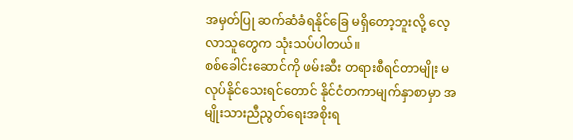အမှတ်ပြု ဆက်ဆံခံရနိုင်ခြေ မရှိတော့ဘူးလို့ လေ့လာသူတွေက သုံးသပ်ပါတယ်။
စစ်ခေါင်းဆောင်ကို ဖမ်းဆီး တရားစီရင်တာမျိုး မလုပ်နိုင်သေးရင်တောင် နိုင်ငံတကာမျက်နှာစာမှာ အမျိုးသားညီညွတ်ရေးအစိုးရ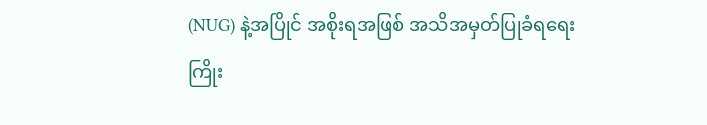(NUG) နဲ့အပြိုင် အစိုးရအဖြစ် အသိအမှတ်ပြုခံရရေး ကြိုး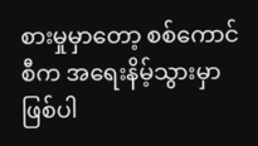စားမှုမှာတော့ စစ်ကောင်စီက အရေးနိမ့်သွားမှာ ဖြစ်ပါ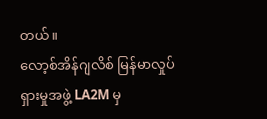တယ်။
လော့စ်အိန်ဂျလိစ် မြန်မာလှုပ်ရှားမှုအဖွဲ့ LA2M မှ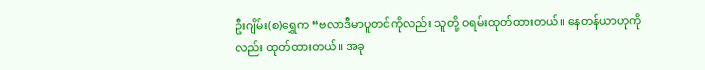ဦးဂျိမ်း(စ)ရွှေက “ဗလာဒီမာပူတင်ကိုလည်း သူတို့ ဝရမ်းထုတ်ထားတယ်။ နေတန်ယာဟုကိုလည်း ထုတ်ထားတယ်။ အခု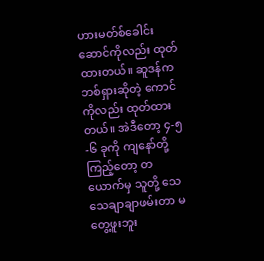ဟားမတ်စ်ခေါင်းဆောင်ကိုလည်း ထုတ်ထားတယ်။ ဆူဒန်က ဘစ်ရှားဆိုတဲ့ ကောင်ကိုလည်း ထုတ်ထားတယ်။ အဲဒီတော့ ၄-၅-၆ ခုကို ကျနော်တို့ကြည့်တော့ တယောက်မှ သူတို့ သေသေချာချာဖမ်းတာ မတွေ့ဖူးဘူး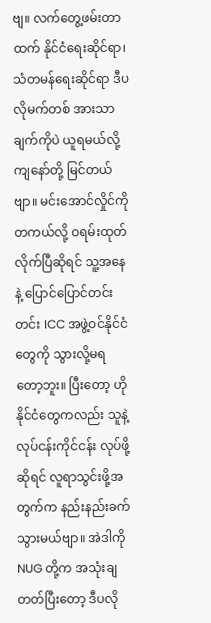ဗျ။ လက်တွေ့ဖမ်းတာထက် နိုင်ငံရေးဆိုင်ရာ၊ သံတမန်ရေးဆိုင်ရာ ဒီပလိုမက်တစ် အားသာချက်ကိုပဲ ယူရမယ်လို့ ကျနော်တို့ မြင်တယ်ဗျာ။ မင်းအောင်လှိုင်ကို တကယ်လို့ ဝရမ်းထုတ်လိုက်ပြီဆိုရင် သူ့အနေနဲ့ ပြောင်ပြောင်တင်းတင်း ICC အဖွဲ့ဝင်နိုင်ငံတွေကို သွားလို့မရတော့ဘူး။ ပြီးတော့ ဟိုနိုင်ငံတွေကလည်း သူနဲ့ လုပ်ငန်းကိုင်ငန်း လုပ်ဖို့ဆိုရင် လူရာသွင်းဖို့အတွက်က နည်းနည်းခက်သွားမယ်ဗျာ။ အဲဒါကို NUG တို့က အသုံးချတတ်ပြီးတော့ ဒီပလို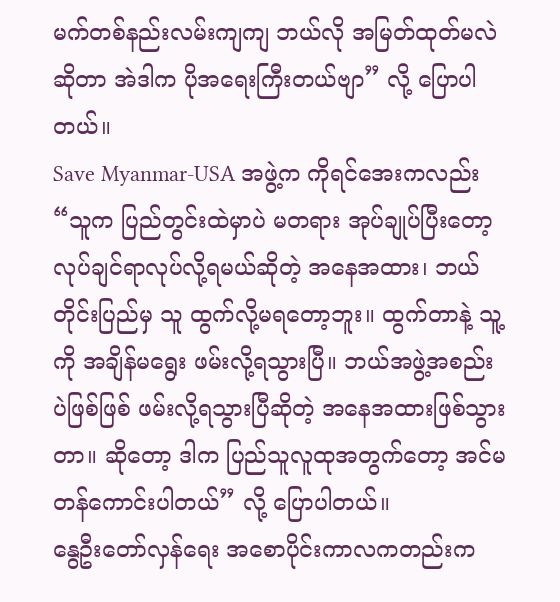မက်တစ်နည်းလမ်းကျကျ ဘယ်လို အမြတ်ထုတ်မလဲဆိုတာ အဲဒါက ပိုအရေးကြီးတယ်ဗျာ” လို့ ပြောပါတယ်။
Save Myanmar-USA အဖွဲ့က ကိုရင်အေးကလည်း “သူက ပြည်တွင်းထဲမှာပဲ မတရား အုပ်ချုပ်ပြီးတော့ လုပ်ချင်ရာလုပ်လို့ရမယ်ဆိုတဲ့ အနေအထား၊ ဘယ်တိုင်းပြည်မှ သူ ထွက်လို့မရတော့ဘူး။ ထွက်တာနဲ့ သူ့ကို အချိန်မရွေး ဖမ်းလို့ရသွားပြီ။ ဘယ်အဖွဲ့အစည်းပဲဖြစ်ဖြစ် ဖမ်းလို့ရသွားပြီဆိုတဲ့ အနေအထားဖြစ်သွားတာ။ ဆိုတော့ ဒါက ပြည်သူလူထုအတွက်တော့ အင်မတန်ကောင်းပါတယ်” လို့ ပြောပါတယ်။
နွေဦးတော်လှန်ရေး အစောပိုင်းကာလကတည်းက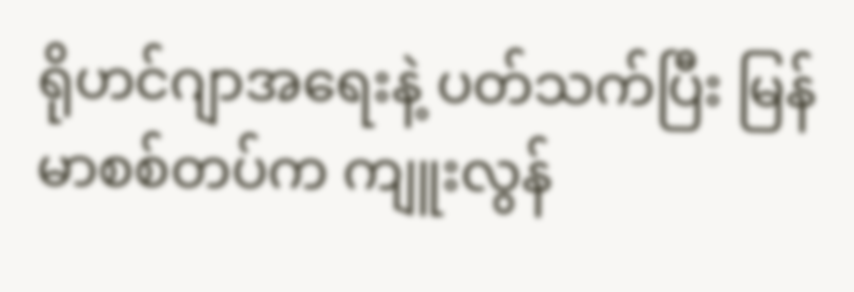ရိုဟင်ဂျာအရေးနဲ့ ပတ်သက်ပြီး မြန်မာစစ်တပ်က ကျူးလွန်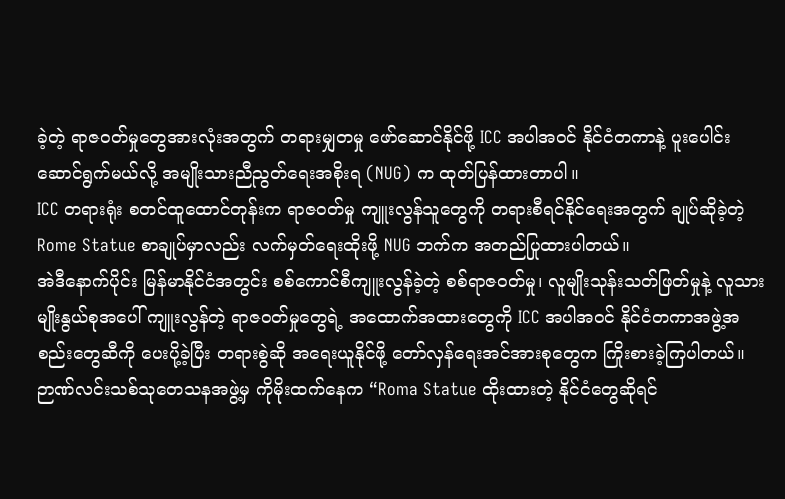ခဲ့တဲ့ ရာဇဝတ်မှုတွေအားလုံးအတွက် တရားမျှတမှု ဖော်ဆောင်နိုင်ဖို့ ICC အပါအဝင် နိုင်ငံတကာနဲ့ ပူးပေါင်းဆောင်ရွက်မယ်လို့ အမျိုးသားညီညွတ်ရေးအစိုးရ (NUG) က ထုတ်ပြန်ထားတာပါ။
ICC တရားရုံး စတင်ထူထောင်တုန်းက ရာဇဝတ်မှု ကျူးလွန်သူတွေကို တရားစီရင်နိုင်ရေးအတွက် ချုပ်ဆိုခဲ့တဲ့ Rome Statue စာချုပ်မှာလည်း လက်မှတ်ရေးထိုးဖို့ NUG ဘက်က အတည်ပြုထားပါတယ်။
အဲဒီနောက်ပိုင်း မြန်မာနိုင်ငံအတွင်း စစ်ကောင်စီကျူးလွန်ခဲ့တဲ့ စစ်ရာဇဝတ်မှု၊ လူမျိုးသုန်းသတ်ဖြတ်မှုနဲ့ လူသားမျိုးနွယ်စုအပေါ် ကျူးလွန်တဲ့ ရာဇဝတ်မှုတွေရဲ့ အထောက်အထားတွေကို ICC အပါအဝင် နိုင်ငံတကာအဖွဲ့အစည်းတွေဆီကို ပေးပို့ခဲ့ပြီး တရားစွဲဆို အရေးယူနိုင်ဖို့ တော်လှန်ရေးအင်အားစုတွေက ကြိုးစားခဲ့ကြပါတယ်။
ဉာဏ်လင်းသစ်သုတေသနအဖွဲ့မှ ကိုမိုးထက်နေက “Roma Statue ထိုးထားတဲ့ နိုင်ငံတွေဆိုရင်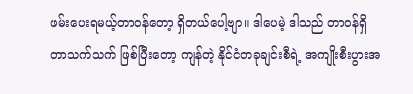ဖမ်းပေးရမယ့်တာဝန်တော့ ရှိတယ်ပေါ့ဗျာ။ ဒါပေမဲ့ ဒါသည် တာဝန်ရှိတာသက်သက် ဖြစ်ပြီးတော့ ကျန်တဲ့ နိုင်ငံတခုချင်းစီရဲ့ အကျိုးစီးပွားအ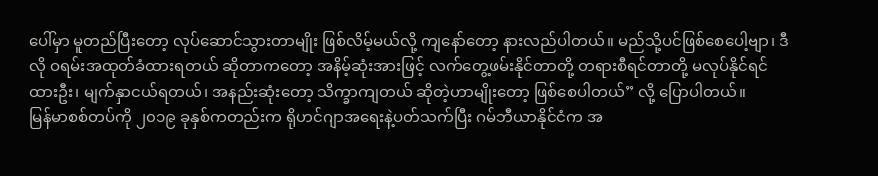ပေါ်မှာ မူတည်ပြီးတော့ လုပ်ဆောင်သွားတာမျိုး ဖြစ်လိမ့်မယ်လို့ ကျနော်တော့ နားလည်ပါတယ်။ မည်သို့ပင်ဖြစ်စေပေါ့ဗျာ၊ ဒီလို ဝရမ်းအထုတ်ခံထားရတယ် ဆိုတာကတော့ အနိမ့်ဆုံးအားဖြင့် လက်တွေ့ဖမ်းနိုင်တာတို့ တရားစီရင်တာတို့ မလုပ်နိုင်ရင်ထားဦး၊ မျက်နှာငယ်ရတယ်၊ အနည်းဆုံးတော့ သိက္ခာကျတယ် ဆိုတဲ့ဟာမျိုးတော့ ဖြစ်စေပါတယ်” လို့ ပြောပါတယ်။
မြန်မာစစ်တပ်ကို ၂၀၁၉ ခုနှစ်ကတည်းက ရိုဟင်ဂျာအရေးနဲ့ပတ်သက်ပြီး ဂမ်ဘီယာနိုင်ငံက အ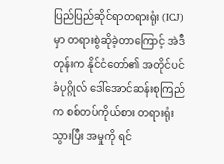ပြည်ပြည်ဆိုင်ရာတရားရုံး (ICJ) မှာ တရားစွဲဆိုခဲ့တာကြောင့် အဲဒီတုန်းက နိုင်ငံတော်၏ အတိုင်ပင်ခံပုဂ္ဂိုလ် ဒေါ်အောင်ဆန်းစုကြည်က စစ်တပ်ကိုယ်စား တရားရုံးသွားပြီး အမှုကို ရင်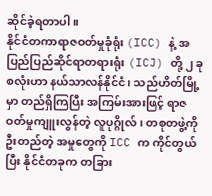ဆိုင်ခဲ့ရတာပါ။
နိုင်ငံတကာရာဇဝတ်မှုခုံရုံး (ICC) နဲ့ အပြည်ပြည်ဆိုင်ရာတရားရုံး (ICJ) တို့ ၂ ခုစလုံးဟာ နယ်သာလန်နိုင်ငံ၊ သည်ဟိတ်မြို့မှာ တည်ရှိကြပြီး အကြမ်းအားဖြင့် ရာဇဝတ်မှုကျူးလွန်တဲ့ လူပုဂ္ဂိုလ်၊ တစုတဖွဲ့ကို ဦးတည်တဲ့ အမှုတွေကို ICC က ကိုင်တွယ်ပြီး နိုင်ငံတခုက တခြား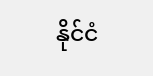နိုင်ငံ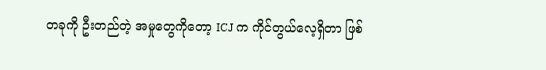တခုကို ဦးတည်တဲ့ အမှုတွေကိုတော့ ICJ က ကိုင်တွယ်လေ့ရှိတာ ဖြစ်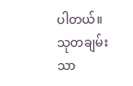ပါတယ်။
သုတချမ်းသာ